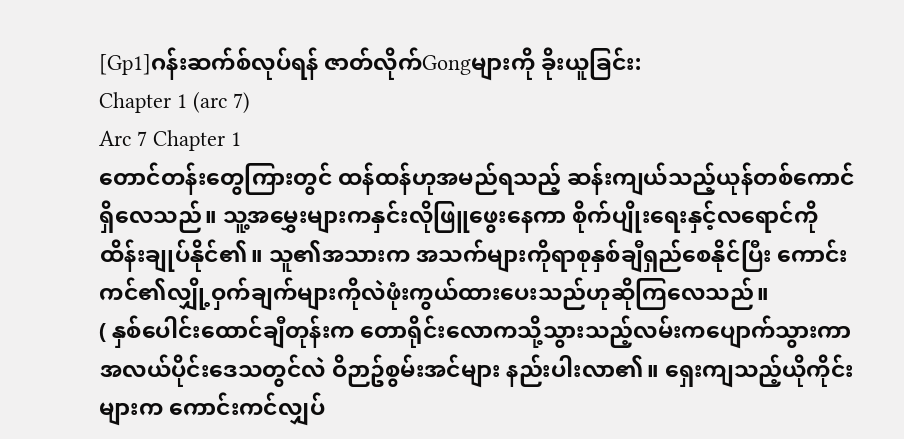[Gp1]ဂန်းဆက်စ်လုပ်ရန် ဇာတ်လိုက်Gongများကို ခိုးယူခြင်း:
Chapter 1 (arc 7)
Arc 7 Chapter 1
တောင်တန်းတွေကြားတွင် ထန်ထန်ဟုအမည်ရသည့် ဆန်းကျယ်သည့်ယုန်တစ်ကောင်ရှိလေသည်။ သူ့အမွှေးများကနှင်းလိုဖြူဖွေးနေကာ စိုက်ပျိုးရေးနှင့်လရောင်ကို ထိန်းချုပ်နိုင်၏။ သူ၏အသားက အသက်များကိုရာစုနှစ်ချီရှည်စေနိုင်ပြီး ကောင်းကင်၏လျှို့ဝှက်ချက်များကိုလဲဖုံးကွယ်ထားပေးသည်ဟုဆိုကြလေသည်။
( နှစ်ပေါင်းထောင်ချီတုန်းက တောရိုင်းလောကသို့သွားသည့်လမ်းကပျောက်သွားကာ အလယ်ပိုင်းဒေသတွင်လဲ ဝိဉာဥ်စွမ်းအင်များ နည်းပါးလာ၏။ ရှေးကျသည့်ယိုကိုင်းများက ကောင်းကင်လျှပ်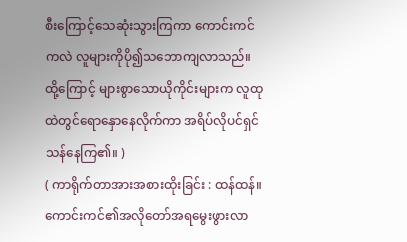စီးကြောင့်သေဆုံးသွားကြကာ ကောင်းကင်ကလဲ လူများကိုပို၍သဘောကျလာသည်။ ထို့ကြောင့် များစွာသောယိုကိုင်းများက လူထုထဲတွင်ရောနှောနေလိုက်ကာ အရိပ်လိုပင်ရှင်သန်နေကြ၏။ )
( ကာရိုက်တာအားအစားထိုးခြင်း : ထန်ထန်။ ကောင်းကင်၏အလိုတော်အရမွေးဖွားလာ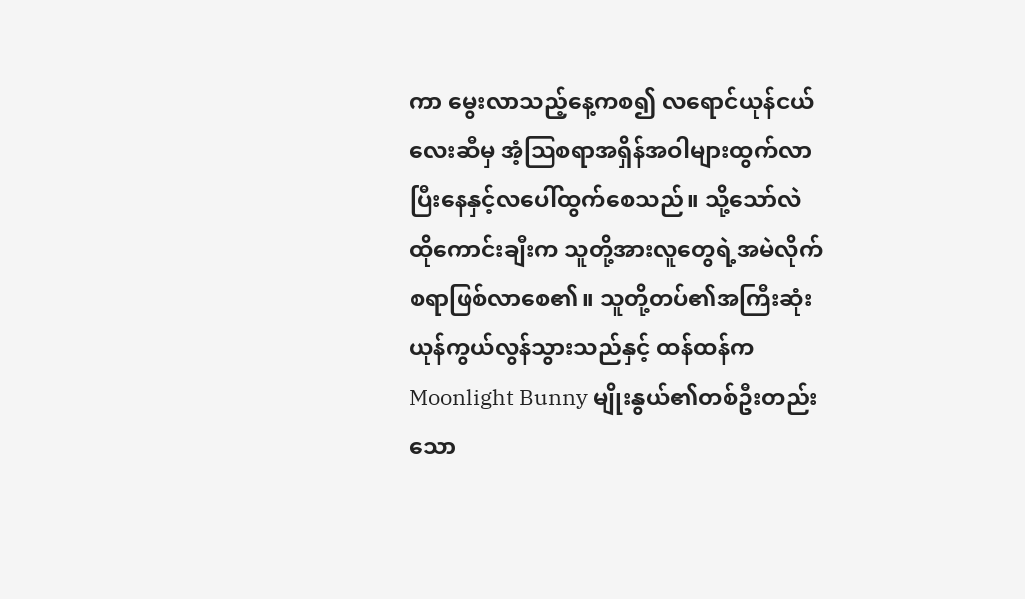ကာ မွေးလာသည့်နေ့ကစ၍ လရောင်ယုန်ငယ်လေးဆီမှ အံ့သြစရာအရှိန်အဝါများထွက်လာပြီးနေနှင့်လပေါ်ထွက်စေသည်။ သို့သော်လဲ ထိုကောင်းချီးက သူတို့အားလူတွေရဲ့အမဲလိုက်စရာဖြစ်လာစေ၏။ သူတို့တပ်၏အကြီးဆုံးယုန်ကွယ်လွန်သွားသည်နှင့် ထန်ထန်က Moonlight Bunny မျိုးနွယ်၏တစ်ဦးတည်းသော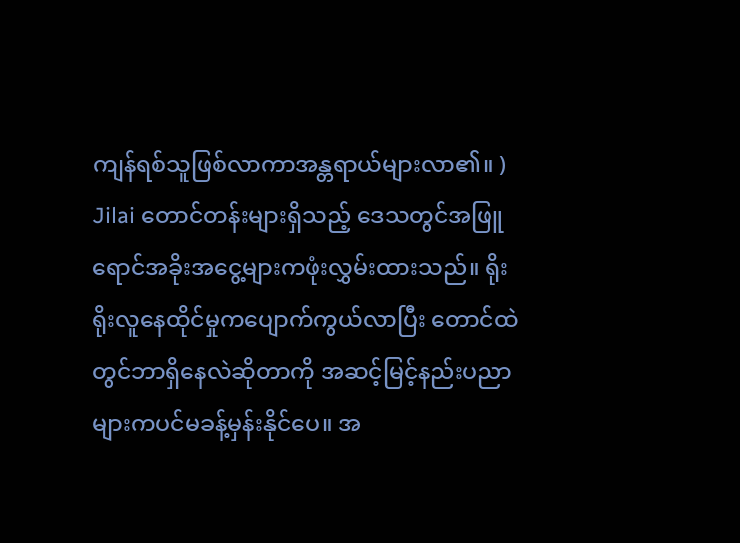ကျန်ရစ်သူဖြစ်လာကာအန္တရာယ်များလာ၏။ )
Jilai တောင်တန်းများရှိသည့် ဒေသတွင်အဖြူရောင်အခိုးအငွေ့များကဖုံးလွှမ်းထားသည်။ ရိုးရိုးလူနေထိုင်မှုကပျောက်ကွယ်လာပြီး တောင်ထဲတွင်ဘာရှိနေလဲဆိုတာကို အဆင့်မြင့်နည်းပညာများကပင်မခန့်မှန်းနိုင်ပေ။ အ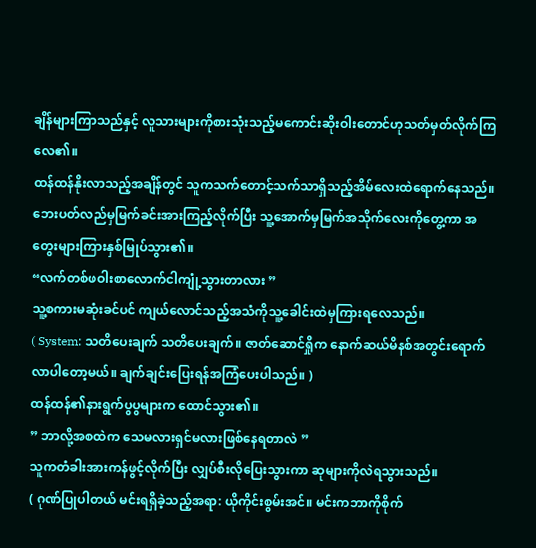ချိန်များကြာသည်နှင့် လူသားများကိုစားသုံးသည့်မကောင်းဆိုးဝါးတောင်ဟုသတ်မှတ်လိုက်ကြလေ၏။
ထန်ထန်နိုးလာသည့်အချိန်တွင် သူကသက်တောင့်သက်သာရှိသည့်အိမ်လေးထဲရောက်နေသည်။ ဘေးပတ်လည်မှမြက်ခင်းအားကြည့်လိုက်ပြီး သူ့အောက်မှမြက်အသိုက်လေးကိုတွေ့ကာ အတွေးများကြားနှစ်မြုပ်သွား၏။
“လက်တစ်ဖဝါးစာလောက်ငါကျုံ့သွားတာလား ”
သူ့စကားမဆုံးခင်ပင် ကျယ်လောင်သည့်အသံကိုသူ့ခေါင်းထဲမှကြားရလေသည်။
( System: သတိပေးချက် သတိပေးချက်။ ဇာတ်ဆောင်ရှိုက နောက်ဆယ်မိနစ်အတွင်းရောက်လာပါတော့မယ်။ ချက်ချင်းပြေးရန်အကြံပေးပါသည်။ )
ထန်ထန်၏နားရွက်ပွပွများက ထောင်သွား၏။
” ဘာလို့အစထဲက သေမလားရှင်မလားဖြစ်နေရတာလဲ ”
သူကတံခါးအားကန်ဖွင့်လိုက်ပြီး လျှပ်စီးလိုပြေးသွားကာ ဆုများကိုလဲရသွားသည်။
( ဂုဏ်ပြုပါတယ် မင်းရရှိခဲ့သည့်အရာ: ယိုကိုင်းစွမ်းအင်။ မင်းကဘာကိုစိုက်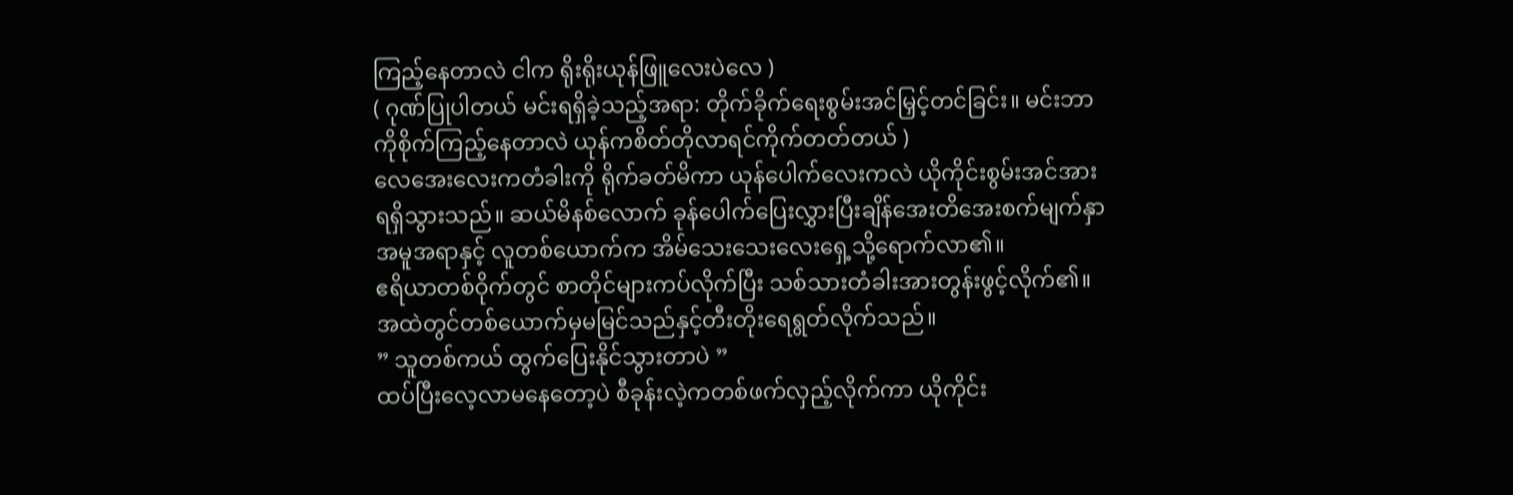ကြည့်နေတာလဲ ငါက ရိုးရိုးယုန်ဖြူလေးပဲလေ )
( ဂုဏ်ပြုပါတယ် မင်းရရှိခဲ့သည့်အရာ: တိုက်ခိုက်ရေးစွမ်းအင်မြှင့်တင်ခြင်း။ မင်းဘာကိုစိုက်ကြည့်နေတာလဲ ယုန်ကစိတ်တိုလာရင်ကိုက်တတ်တယ် )
လေအေးလေးကတံခါးကို ရိုက်ခတ်မိကာ ယုန်ပေါက်လေးကလဲ ယိုကိုင်းစွမ်းအင်အားရရှိသွားသည်။ ဆယ်မိနစ်လောက် ခုန်ပေါက်ပြေးလွှားပြီးချိန်အေးတိအေးစက်မျက်နှာအမူအရာနှင့် လူတစ်ယောက်က အိမ်သေးသေးလေးရှေ့သို့ရောက်လာ၏။
ဧရိယာတစ်ဝိုက်တွင် စာတိုင်များကပ်လိုက်ပြီး သစ်သားတံခါးအားတွန်းဖွင့်လိုက်၏။ အထဲတွင်တစ်ယောက်မှမမြင်သည်နှင့်တီးတိုးရေရွတ်လိုက်သည်။
” သူတစ်ကယ် ထွက်ပြေးနိုင်သွားတာပဲ ”
ထပ်ပြီးလေ့လာမနေတော့ပဲ စီခုန်းလဲ့ကတစ်ဖက်လှည့်လိုက်ကာ ယိုကိုင်း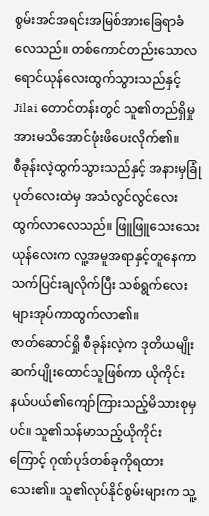စွမ်းအင်အရင်းအမြစ်အားခြေရာခံလေသည်။ တစ်ကောင်တည်းသောလရောင်ယုန်လေးထွက်သွားသည်နှင့် Jilai တောင်တန်းတွင် သူ၏တည်ရှိမှုအားမသိအောင်ဖုံးဖိပေးလိုက်၏။
စီခုန်းလဲ့ထွက်သွားသည်နှင့် အနားမှခြုံပုတ်လေးထဲမှ အသံလွင်လွင်လေးထွက်လာလေသည်။ ဖြူဖြူသေးသေးယုန်လေးက လူ့အမူအရာနှင့်တူနေကာ သက်ပြင်းချလိုက်ပြီး သစ်ရွက်လေးများအုပ်ကာထွက်လာ၏။
ဇာတ်ဆောင်ရှို စီခုန်းလဲ့က ဒုတိယမျိုးဆက်ပျိုးထောင်သူဖြစ်ကာ ယိုကိုင်းနယ်ပယ်၏ကျော်ကြားသည့်မိသားစုမှပင်။ သူ၏သန်မာသည့်ယိုကိုင်းကြောင့် ဂုဏ်ပုဒ်တစ်ခုကိုရထားသေး၏။ သူ၏လုပ်နိုင်စွမ်းများက သူ့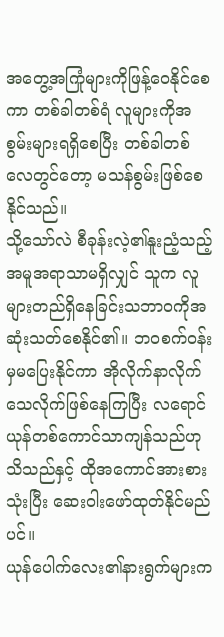အတွေ့အကြုံများကိုဖြန့်ဝေနိုင်စေကာ တစ်ခါတစ်ရံ လူများကိုအစွမ်းများရရှိစေပြီး တစ်ခါတစ်လေတွင်တော့ မသန်စွမ်းဖြစ်စေနိုင်သည်။
သို့သော်လဲ စီခုန်းလဲ့၏နူးညံ့သည့်အမူအရာသာမရှိလျှင် သူက လူများတည်ရှိနေခြင်းသဘာဝကိုအဆုံးသတ်စေနိုင်၏။ ဘဝစက်ဝန်းမှမပြေးနိုင်ကာ အိုလိုက်နာလိုက်သေလိုက်ဖြစ်နေကြပြီး လရောင်ယုန်တစ်ကောင်သာကျန်သည်ဟုသိသည်နှင့် ထိုအကောင်အားစားသုံးပြီး ဆေးဝါးဖော်ထုတ်နိုင်မည်ပင်။
ယုန်ပေါက်လေး၏နားရွက်များက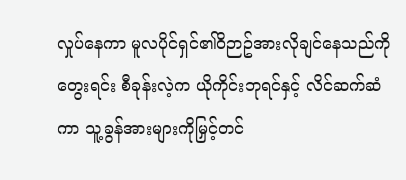လှုပ်နေကာ မူလပိုင်ရှင်၏ဝိဉာဥ်အားလိုချင်နေသည်ကိုတွေးရင်း စီခုန်းလဲ့က ယိုကိုင်းဘုရင်နှင့် လိင်ဆက်ဆံကာ သူ့ခွန်အားများကိုမြှင့်တင်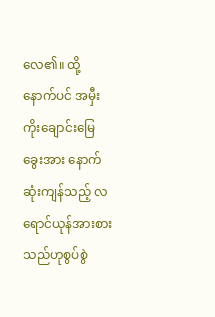လေ၏။ ထို့နောက်ပင် အမှီးကိုးချောင်းမြေခွေးအား နောက်ဆုံးကျန်သည့် လရောင်ယုန်အားစားသည်ဟုစွပ်စွဲ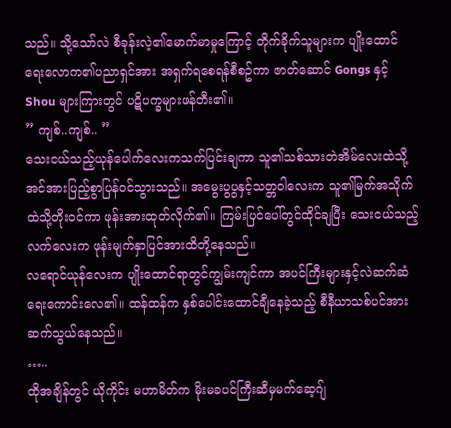သည်။ သို့သော်လဲ စီခုန်းလဲ့၏မောက်မာမှုကြောင့် တိုက်ခိုက်သူများက ပျိုးထောင်ရေးလောက၏ပညာရှင်အား အရှက်ရစေရန်စီစဥ်ကာ ဇာတ်ဆောင် Gongs နှင့် Shou များကြားတွင် ပဋိပက္ခများဖန်တီး၏။
” ကျစ်..ကျစ်.. ”
သေးငယ်သည့်ယုန်ပေါက်လေးကသက်ပြင်းချကာ သူ၏သစ်သားတဲအိမ်လေးထဲသို့အင်အားပြည့်စွာပြန်ဝင်သွားသည်။ အမွေးပွပွနှင့်သတ္တဝါလေးက သူ၏မြက်အသိုက်ထဲသို့တိုးဝင်ကာ ဖုန်းအားထုတ်လိုက်၏။ ကြမ်းပြင်ပေါ်တွင်ထိုင်ချပြီး သေးငယ်သည့်လက်လေးက ဖုန်းမျက်နှာပြင်အားထိတို့နေသည်။
လရောင်ယုန်လေးက ပျိုးထောင်ရာတွင်ကျွမ်းကျင်ကာ အပင်ကြီးများနှင့်လဲဆက်ဆံရေးကောင်းလေ၏။ ထန်ထန်က နှစ်ပေါင်းထောင်ချီနေခဲ့သည့် စီနီယာသစ်ပင်အားဆက်သွယ်နေသည်။
…..
ထိုအချိန်တွင် ယိုကိုင်း မဟာမိတ်က မိုးမခပင်ကြီးဆီမှမက်ဆေ့ဂျ်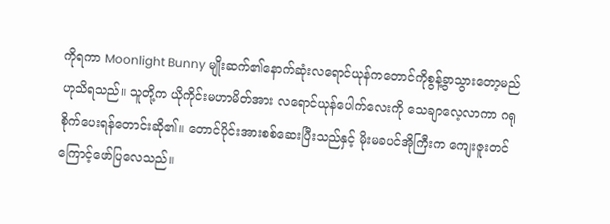ကိုရကာ Moonlight Bunny မျိုးဆက်၏နောက်ဆုံးလရောင်ယုန်ကတောင်ကိုစွန့်ခွာသွားတော့မည်ဟုသိရသည်။ သူတို့က ယိုကိုင်းမဟာမိတ်အား လရောင်ယုန်ပေါက်လေးကို သေချာလေ့လာကာ ဂရုစိုက်ပေးရန်တောင်းဆို၏။ တောင်ပိုင်းအားစစ်ဆေးပြီးသည်နှင့် မိုးမခပင်အိုကြီးက ကျေးဇူးတင်ကြောင့်ဖော်ပြလေသည်။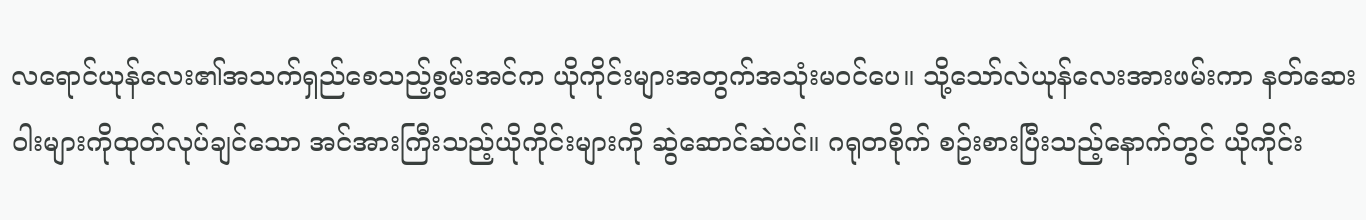လရောင်ယုန်လေး၏အသက်ရှည်စေသည့်စွမ်းအင်က ယိုကိုင်းများအတွက်အသုံးမဝင်ပေ။ သို့သော်လဲယုန်လေးအားဖမ်းကာ နတ်ဆေးဝါးများကိုထုတ်လုပ်ချင်သော အင်အားကြီးသည့်ယိုကိုင်းများကို ဆွဲဆောင်ဆဲပင်။ ဂရုတစိုက် စဥ်းစားပြီးသည့်နောက်တွင် ယိုကိုင်း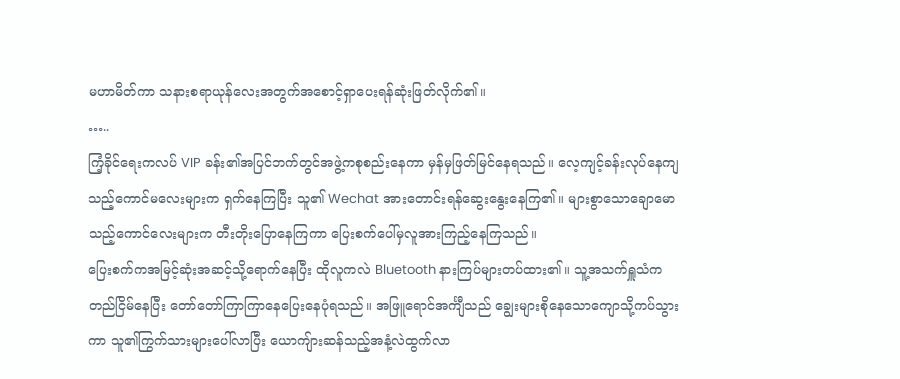မဟာမိတ်ကာ သနားစရာယုန်လေးအတွက်အစောင့်ရှာပေးရန်ဆုံးဖြတ်လိုက်၏။
…..
ကြံ့ခိုင်ရေးကလပ် VIP ခန်း၏အပြင်ဘက်တွင်အဖွဲ့ကစုစည်းနေကာ မှန်မှဖြတ်မြင်နေရသည်။ လေ့ကျင့်ခန်းလုပ်နေကျသည့်ကောင်မလေးများက ရှက်နေကြပြီး သူ၏ Wechat အားတောင်းရန်ဆွေးနွေးနေကြ၏။ များစွာသောချောမောသည့်ကောင်လေးများက တီးတိုးပြောနေကြကာ ပြေးစက်ပေါ်မှလူအားကြည့်နေကြသည်။
ပြေးစက်ကအမြင့်ဆုံးအဆင့်သို့ရောက်နေပြီး ထိုလူကလဲ Bluetooth နားကြပ်များတပ်ထား၏။ သူ့အသက်ရှူသံကတည်ငြိမ်နေပြီး တော်တော်ကြာကြာနေပြေးနေပုံရသည်။ အဖြူရောင်အင်္ကျီသည် ချွေးများစိုနေသောကျောသို့ကပ်သွားကာ သူ၏ကြွက်သားများပေါ်လာပြီး ယောကျ်ားဆန်သည့်အနံ့လဲထွက်လာ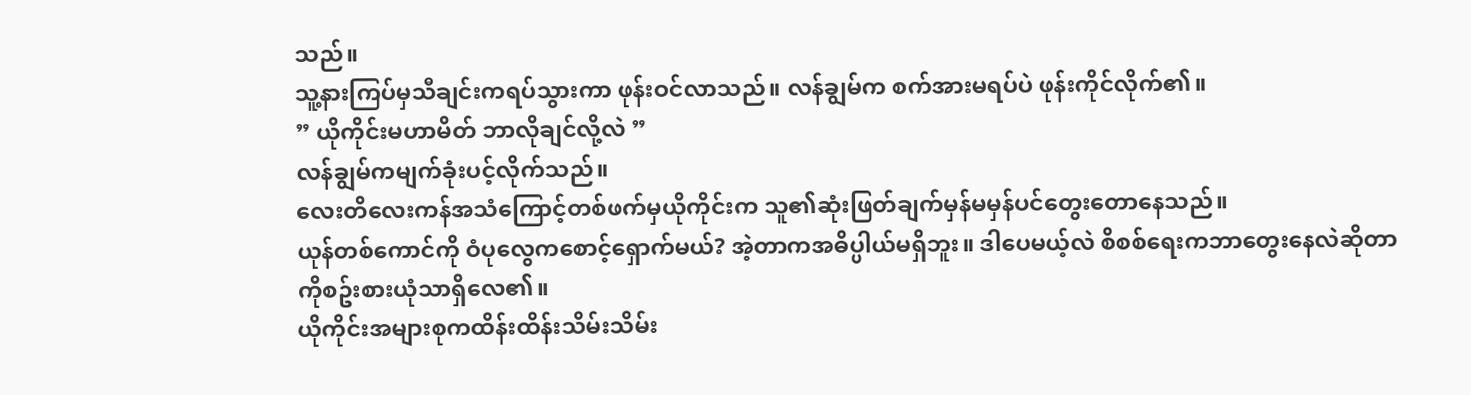သည်။
သူ့နားကြပ်မှသီချင်းကရပ်သွားကာ ဖုန်းဝင်လာသည်။ လန်ချွမ်က စက်အားမရပ်ပဲ ဖုန်းကိုင်လိုက်၏။
” ယိုကိုင်းမဟာမိတ် ဘာလိုချင်လို့လဲ ”
လန်ချွမ်ကမျက်ခုံးပင့်လိုက်သည်။
လေးတိလေးကန်အသံကြောင့်တစ်ဖက်မှယိုကိုင်းက သူ၏ဆုံးဖြတ်ချက်မှန်မမှန်ပင်တွေးတောနေသည်။
ယုန်တစ်ကောင်ကို ဝံပုလွေကစောင့်ရှောက်မယ်? အဲ့တာကအဓိပ္ပါယ်မရှိဘူး။ ဒါပေမယ့်လဲ စိစစ်ရေးကဘာတွေးနေလဲဆိုတာကိုစဥ်းစားယုံသာရှိလေ၏။
ယိုကိုင်းအများစုကထိန်းထိန်းသိမ်းသိမ်း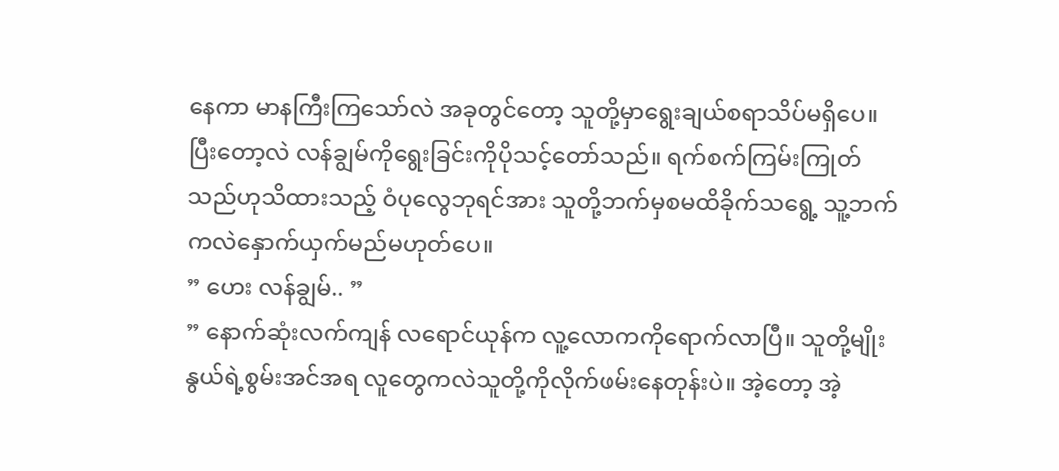နေကာ မာနကြီးကြသော်လဲ အခုတွင်တော့ သူတို့မှာရွေးချယ်စရာသိပ်မရှိပေ။ ပြီးတော့လဲ လန်ချွမ်ကိုရွေးခြင်းကိုပိုသင့်တော်သည်။ ရက်စက်ကြမ်းကြုတ်သည်ဟုသိထားသည့် ဝံပုလွေဘုရင်အား သူတို့ဘက်မှစမထိခိုက်သရွေ့ သူ့ဘက်ကလဲနှောက်ယှက်မည်မဟုတ်ပေ။
” ဟေး လန်ချွမ်.. ”
” နောက်ဆုံးလက်ကျန် လရောင်ယုန်က လူ့လောကကိုရောက်လာပြီ။ သူတို့မျိုးနွယ်ရဲ့စွမ်းအင်အရ လူတွေကလဲသူတို့ကိုလိုက်ဖမ်းနေတုန်းပဲ။ အဲ့တော့ အဲ့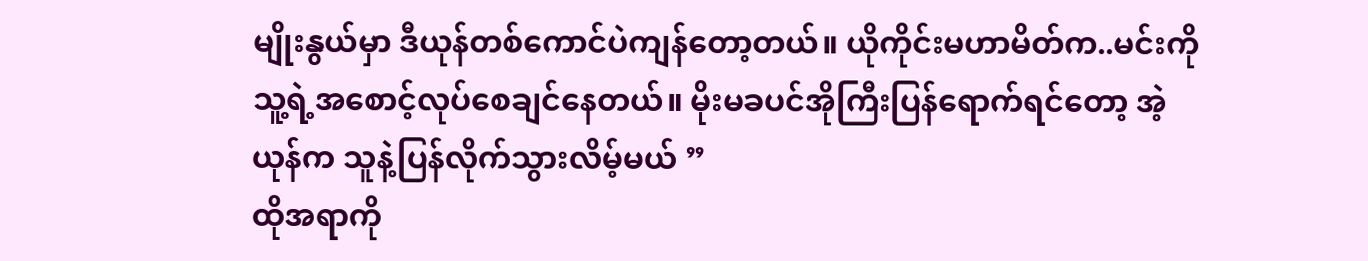မျိုးနွယ်မှာ ဒီယုန်တစ်ကောင်ပဲကျန်တော့တယ်။ ယိုကိုင်းမဟာမိတ်က..မင်းကိုသူ့ရဲ့အစောင့်လုပ်စေချင်နေတယ်။ မိုးမခပင်အိုကြီးပြန်ရောက်ရင်တော့ အဲ့ယုန်က သူနဲ့ပြန်လိုက်သွားလိမ့်မယ် ”
ထိုအရာကို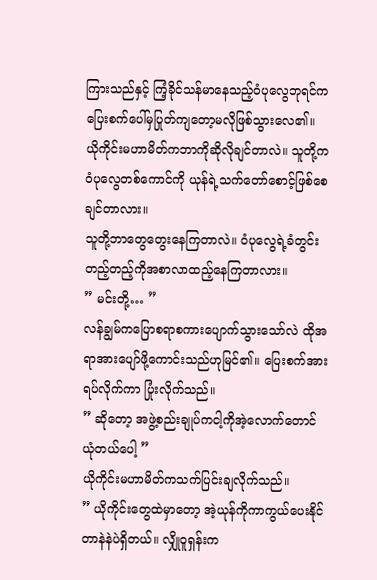ကြားသည်နှင့် ကြံ့ခိုင်သန်မာနေသည့်ဝံပုလွေဘုရင်က ပြေးစက်ပေါ်မှပြုတ်ကျတော့မလိုဖြစ်သွားလေ၏။
ယိုကိုင်းမဟာမိတ်ကဘာကိုဆိုလိုချင်တာလဲ။ သူတို့ကဝံပုလွေတစ်ကောင်ကို ယုန်ရဲ့သက်တော်စောင့်ဖြစ်စေချင်တာလား။
သူတို့ဘာတွေတွေးနေကြတာလဲ။ ဝံပုလွေရဲ့ခံတွင်းတည့်တည့်ကိုအစာလာထည့်နေကြတာလား။
” မင်းတို့… ”
လန်ချွမ်ကပြောစရာစကားပျောက်သွားသော်လဲ ထိုအရာအားပျော်ဖို့ကောင်းသည်ဟုမြင်၏။ ပြေးစက်အားရပ်လိုက်ကာ ပြုံးလိုက်သည်။
” ဆိုတော့ အဖွဲ့စည်းချုပ်ကငါ့ကိုအဲ့လောက်တောင်ယုံတယ်ပေါ့ ”
ယိုကိုင်းမဟာမိတ်ကသက်ပြင်းချလိုက်သည်။
” ယိုကိုင်းတွေထဲမှာတော့ အဲ့ယုန်ကိုကာကွယ်ပေးနိုင်တာနဲနဲပဲရှိတယ်။ လျှိုဝူရှန်းက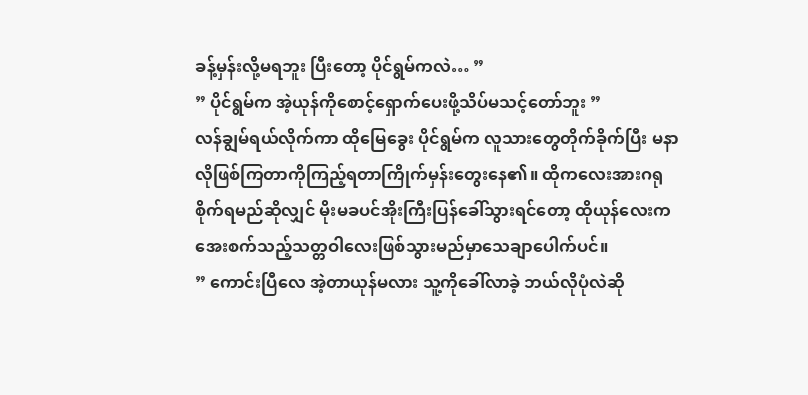ခန့်မှန်းလို့မရဘူး ပြီးတော့ ပိုင်ရွမ်ကလဲ… ”
” ပိုင်ရွမ်က အဲ့ယုန်ကိုစောင့်ရှောက်ပေးဖို့သိပ်မသင့်တော်ဘူး ”
လန်ချွမ်ရယ်လိုက်ကာ ထိုမြေခွေး ပိုင်ရွမ်က လူသားတွေတိုက်ခိုက်ပြီး မနာလိုဖြစ်ကြတာကိုကြည့်ရတာကြိုက်မှန်းတွေးနေ၏။ ထိုကလေးအားဂရုစိုက်ရမည်ဆိုလျှင် မိုးမခပင်အိုးကြီးပြန်ခေါ်သွားရင်တော့ ထိုယုန်လေးက အေးစက်သည့်သတ္တဝါလေးဖြစ်သွားမည်မှာသေချာပေါက်ပင်။
” ကောင်းပြီလေ အဲ့တာယုန်မလား သူ့ကိုခေါ်လာခဲ့ ဘယ်လိုပုံလဲဆို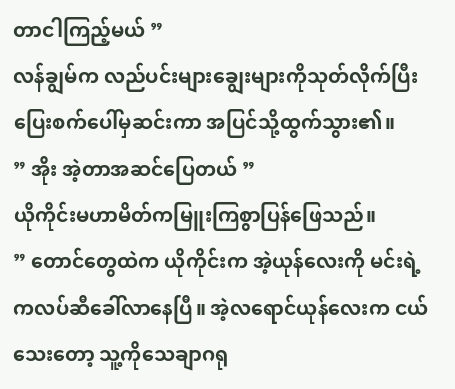တာငါကြည့်မယ် ”
လန်ချွမ်က လည်ပင်းများချွေးများကိုသုတ်လိုက်ပြီး ပြေးစက်ပေါ်မှဆင်းကာ အပြင်သို့ထွက်သွား၏။
” အိုး အဲ့တာအဆင်ပြေတယ် ”
ယိုကိုင်းမဟာမိတ်ကမြူးကြစွာပြန်ဖြေသည်။
” တောင်တွေထဲက ယိုကိုင်းက အဲ့ယုန်လေးကို မင်းရဲ့ကလပ်ဆီခေါ်လာနေပြီ။ အဲ့လရောင်ယုန်လေးက ငယ်သေးတော့ သူ့ကိုသေချာဂရု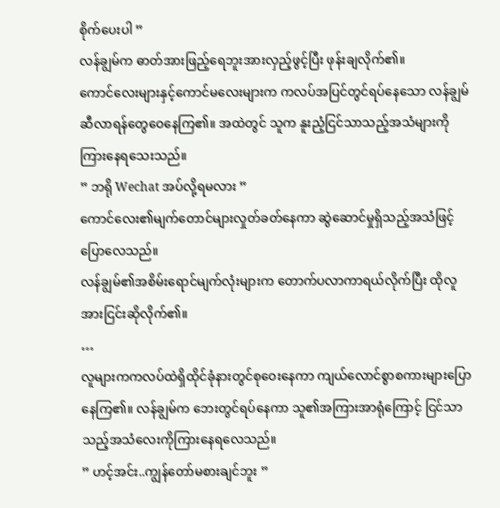စိုက်ပေးပါ ”
လန်ချွမ်က ဓာတ်အားဖြည့်ရေဘူးအားလှည့်ဖွင့်ပြီး ဖုန်းချလိုက်၏။
ကောင်လေးများနှင့်ကောင်မလေးများက ကလပ်အပြင်တွင်ရပ်နေသော လန်ချွမ်ဆီလာရန်တွေဝေနေကြ၏။ အထဲတွင် သူက နူးညံ့ငြင်သာသည့်အသံများကိုကြားနေရသေးသည်။
” ဘရို Wechat အပ်လို့ရမလား ”
ကောင်လေး၏မျက်တောင်များလှုတ်ခတ်နေကာ ဆွဲဆောင်မှုရှိသည့်အသံဖြင့်ပြောလေသည်။
လန်ချွမ်၏အစိမ်းရောင်မျက်လုံးများက တောက်ပလာကာရယ်လိုက်ပြီး ထိုလူအားငြင်းဆိုလိုက်၏။
…
လူများကကလပ်ထဲရှိထိုင်ခုံနားတွင်စုဝေးနေကာ ကျယ်လောင်စွာစကားများပြောနေကြ၏။ လန်ချွမ်က ဘေးတွင်ရပ်နေကာ သူ၏အကြားအာရုံကြောင့် ငြင်သာသည့်အသံလေးကိုကြားနေရလေသည်။
” ဟင့်အင်း..ကျွန်တော်မစားချင်ဘူး ”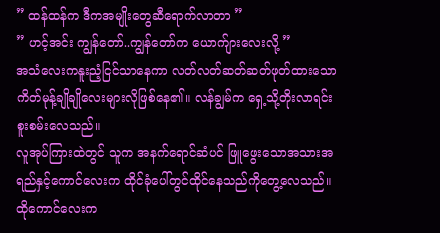” ထန်ထန်က ဒီကအမျိုးတွေဆီရောက်လာတာ ”
” ဟင့်အင်း ကျွန်တော်..ကျွန်တော်က ယောက်ျားလေးလို့ ”
အသံလေးကနူးညံ့ငြင်သာနေကာ လတ်လတ်ဆတ်ဆတ်ဖုတ်ထားသောကိတ်မုန့်ချိုချိုလေးများလိုဖြစ်နေ၏။ လန်ချွမ်က ရှေ့သို့တိုးလာရင်း စူးစမ်းလေသည်။
လူအုပ်ကြားထဲတွင် သူက အနက်ရောင်ဆံပင် ဖြူဖွေးသောအသားအရည်နှင့်ကောင်လေးက ထိုင်ခုံပေါ်တွင်ထိုင်နေသည်ကိုတွေ့လေသည်။ ထိုကောင်လေးက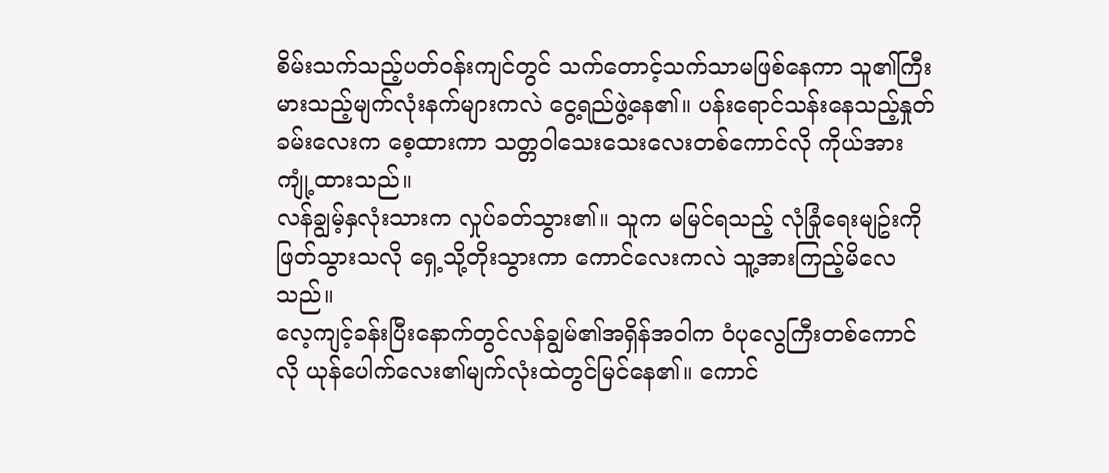စိမ်းသက်သည့်ပတ်ဝန်းကျင်တွင် သက်တောင့်သက်သာမဖြစ်နေကာ သူ၏ကြီးမားသည့်မျက်လုံးနက်များကလဲ ငွေ့ရည်ဖွဲ့နေ၏။ ပန်းရောင်သန်းနေသည့်နှုတ်ခမ်းလေးက စေ့ထားကာ သတ္တဝါသေးသေးလေးတစ်ကောင်လို ကိုယ်အားကျုံ့ထားသည်။
လန်ချွမ့်နှလုံးသားက လှုပ်ခတ်သွား၏။ သူက မမြင်ရသည့် လုံခြုံရေးမျဥ်းကိုဖြတ်သွားသလို ရှေ့သို့တိုးသွားကာ ကောင်လေးကလဲ သူ့အားကြည့်မိလေသည်။
လေ့ကျင့်ခန်းပြီးနောက်တွင်လန်ချွမ်၏အရှိန်အဝါက ဝံပုလွေကြီးတစ်ကောင်လို ယုန်ပေါက်လေး၏မျက်လုံးထဲတွင်မြင်နေ၏။ ကောင်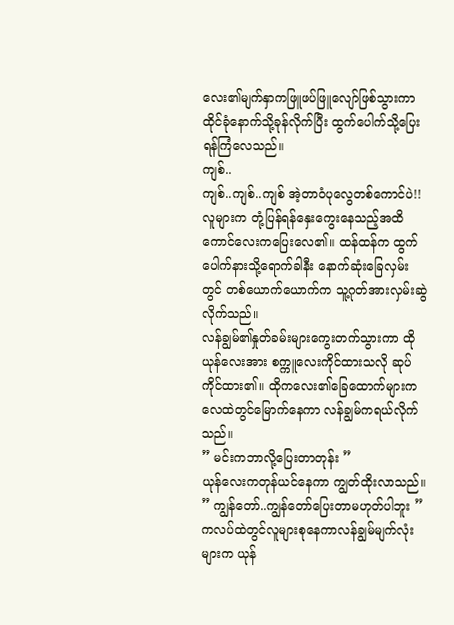လေး၏မျက်နှာကဖြူဖပ်ဖြူလျော်ဖြစ်သွားကာ ထိုင်ခုံနောက်သို့ခုန်လိုက်ပြီး ထွက်ပေါက်သို့ပြေးရန်ကြံလေသည်။
ကျစ်..
ကျစ်..ကျစ်..ကျစ် အဲ့တာဝံပုလွေတစ်ကောင်ပဲ!!
လူများက တုံ့ပြန်ရန်နှေးကွေးနေသည့်အထိကောင်လေးကပြေးလေ၏။ ထန်ထန်က ထွက်ပေါက်နားသို့ရောက်ခါနီး နောက်ဆုံးခြေလှမ်းတွင် တစ်ယောက်ယောက်က သူ့ဂုတ်အားလှမ်းဆွဲလိုက်သည်။
လန်ချွမ်၏နှုတ်ခမ်းများကွေးတက်သွားကာ ထိုယုန်လေးအား စက္ကူလေးကိုင်ထားသလို ဆုပ်ကိုင်ထား၏။ ထိုကလေး၏ခြေထောက်များကလေထဲတွင်မြောက်နေကာ လန်ချွမ်ကရယ်လိုက်သည်။
” မင်းကဘာလို့ပြေးတာတုန်း ”
ယုန်လေးကတုန်ယင်နေကာ ကျွတ်ထိုးလာသည်။
” ကျွန်တော်..ကျွန်တော်ပြေးတာမဟုတ်ပါဘူး ”
ကလပ်ထဲတွင်လူများစုနေကာလန်ချွမ်မျက်လုံးများက ယုန်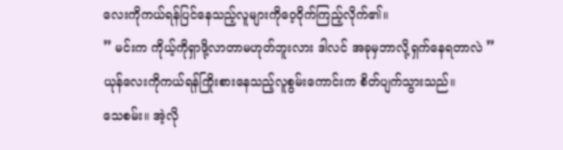လေးကိုကယ်ရန်ပြင်နေသည့်လူများကိုဝေ့ဝိုက်ကြည့်လိုက်၏။
” မင်းက ကိုယ့်ကိုရှာဖို့လာတာမဟုတ်ဘူးလား ဒါလင် အခုမှဘာလို့ရှက်နေရတာလဲ ”
ယုန်လေးကိုကယ်ရန်ကြိုးစားနေသည့်လူစွမ်းကောင်းက စိတ်ပျက်သွားသည်။
သေစမ်း။ အဲ့လို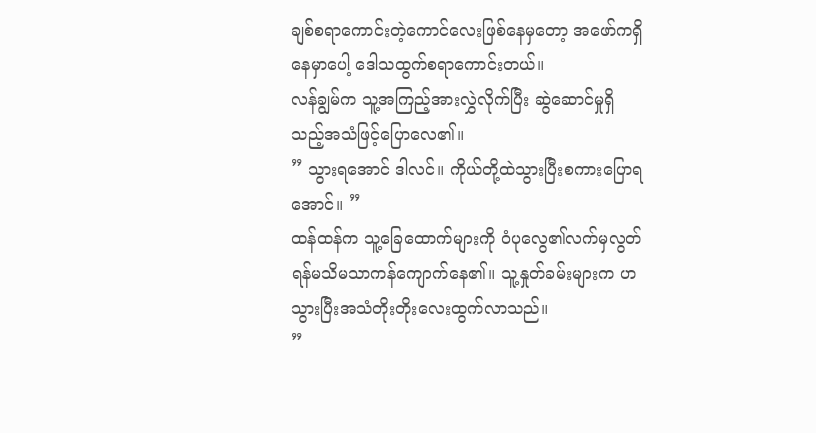ချစ်စရာကောင်းတဲ့ကောင်လေးဖြစ်နေမှတော့ အဖော်ကရှိနေမှာပေါ့ ဒေါသထွက်စရာကောင်းတယ်။
လန်ချွမ်က သူ့အကြည့်အားလွှဲလိုက်ပြီး ဆွဲဆောင်မှုရှိသည့်အသံဖြင့်ပြောလေ၏။
” သွားရအောင် ဒါလင်။ ကိုယ်တို့ထဲသွားပြီးစကားပြောရအောင်။ ”
ထန်ထန်က သူ့ခြေထောက်များကို ဝံပုလွေ၏လက်မှလွတ်ရန်မသိမသာကန်ကျောက်နေ၏။ သူ့နှုတ်ခမ်းများက ဟသွားပြီးအသံတိုးတိုးလေးထွက်လာသည်။
”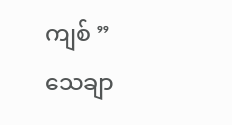ကျစ် ”
သေချာ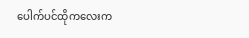ပေါက်ပင်ထိုကလေးက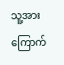သူ့အားကြောက်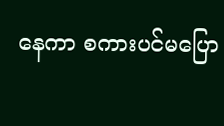နေကာ စကားပင်မပြော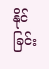နိုင်ခြင်း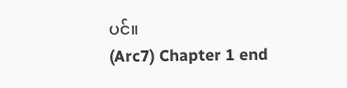ပင်။
(Arc7) Chapter 1 end